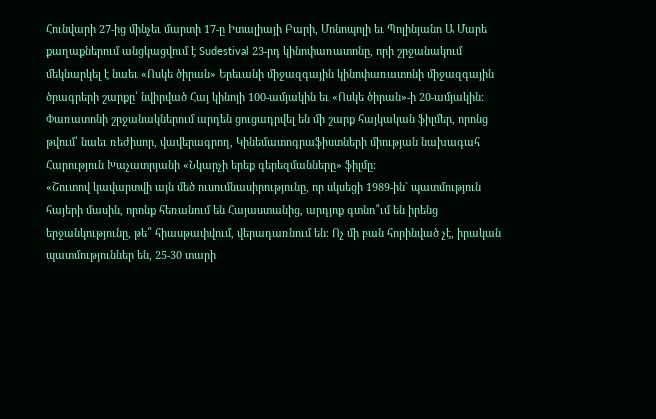Հունվարի 27-ից մինչեւ մարտի 17-ը Իտալիայի Բարի, Մոնոպոլի եւ Պոլինյանո Ա Մարե քաղաքներում անցկացվում է Sudestival 23-րդ կինոփառատոնը, որի շրջանակում մեկնարկել է նաեւ «Ոսկե ծիրան» Երեւանի միջազգային կինոփառատոնի միջազգային ծրագրերի շարքը՝ նվիրված Հայ կինոյի 100-ամյակին եւ «Ոսկե ծիրան»-ի 20-ամյակին: Փառատոնի շրջանակներում արդեն ցուցադրվել են մի շարք հայկական ֆիլմեր, որոնց թվում՝ նաեւ ռեժիսոր, վավերագրող, Կինեմատոգրաֆիստների միության նախագահ Հարություն Խաչատրյանի «Նկարչի երեք գերեզմանները» ֆիլմը:
«Շուտով կավարտվի այն մեծ ուսումնասիրությունը, որ սկսեցի 1989-ին` պատմություն հայերի մասին, որոնք հեռանում են Հայաստանից, արդյոք գտնո՞ւմ են իրենց երջանկությունը, թե՞ հիասթափվում, վերադառնում են։ Ոչ մի բան հորինված չէ, իրական պատմություններ են, 25-30 տարի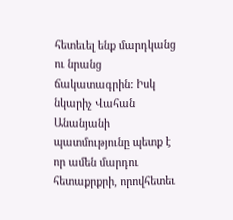հետեւել ենք մարդկանց ու նրանց ճակատագրին: Իսկ նկարիչ Վահան Անանյանի պատմությունը պետք է որ ամեն մարդու հետաքրքրի, որովհետեւ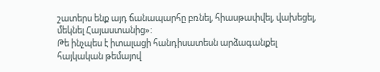շատերս ենք այդ ճանապարհը բռնել, հիասթափվել, վախեցել, մեկնել Հայաստանից»:
Թե ինչպես է իտալացի հանդիսատեսն արձագանքել հայկական թեմայով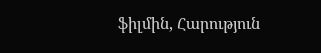ֆիլմին, Հարություն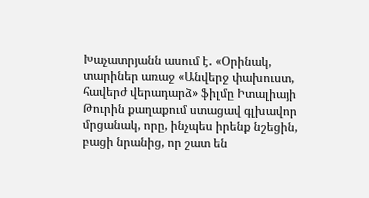Խաչատրյանն ասում է․ «Օրինակ, տարիներ առաջ «Անվերջ փախուստ, հավերժ վերադարձ» ֆիլմը Իտալիայի Թուրին քաղաքում ստացավ գլխավոր մրցանակ, որը, ինչպես իրենք նշեցին, բացի նրանից, որ շատ են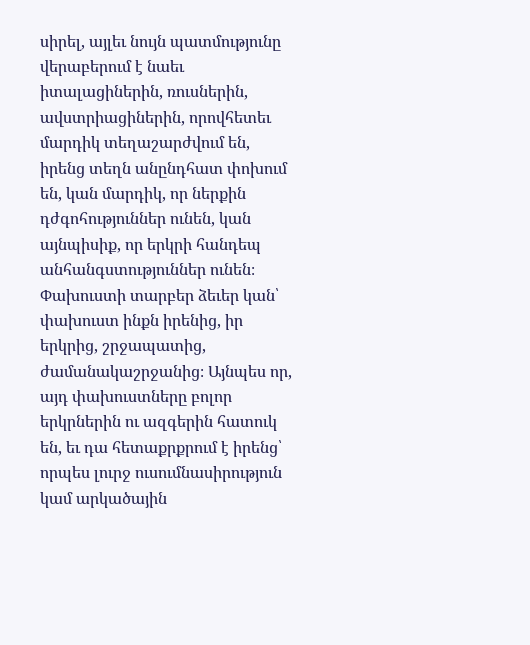սիրել, այլեւ նույն պատմությունը վերաբերում է նաեւ իտալացիներին, ռուսներին, ավստրիացիներին, որովհետեւ մարդիկ տեղաշարժվում են, իրենց տեղն անընդհատ փոխում են, կան մարդիկ, որ ներքին դժգոհություններ ունեն, կան այնպիսիք, որ երկրի հանդեպ անհանգստություններ ունեն։ Փախուստի տարբեր ձեւեր կան՝ փախուստ ինքն իրենից, իր երկրից, շրջապատից, ժամանակաշրջանից։ Այնպես որ, այդ փախուստները բոլոր երկրներին ու ազգերին հատուկ են, եւ դա հետաքրքրում է իրենց՝ որպես լուրջ ուսումնասիրություն կամ արկածային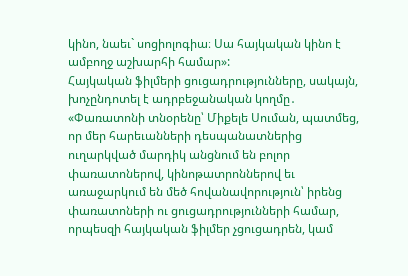կինո, նաեւ` սոցիոլոգիա։ Սա հայկական կինո է ամբողջ աշխարհի համար»:
Հայկական ֆիլմերի ցուցադրությունները, սակայն, խոչընդոտել է ադրբեջանական կողմը․ «Փառատոնի տնօրենը՝ Միքելե Սուման, պատմեց, որ մեր հարեւանների դեսպանատներից ուղարկված մարդիկ անցնում են բոլոր փառատոներով, կինոթատրոններով եւ առաջարկում են մեծ հովանավորություն՝ իրենց փառատոների ու ցուցադրությունների համար, որպեսզի հայկական ֆիլմեր չցուցադրեն, կամ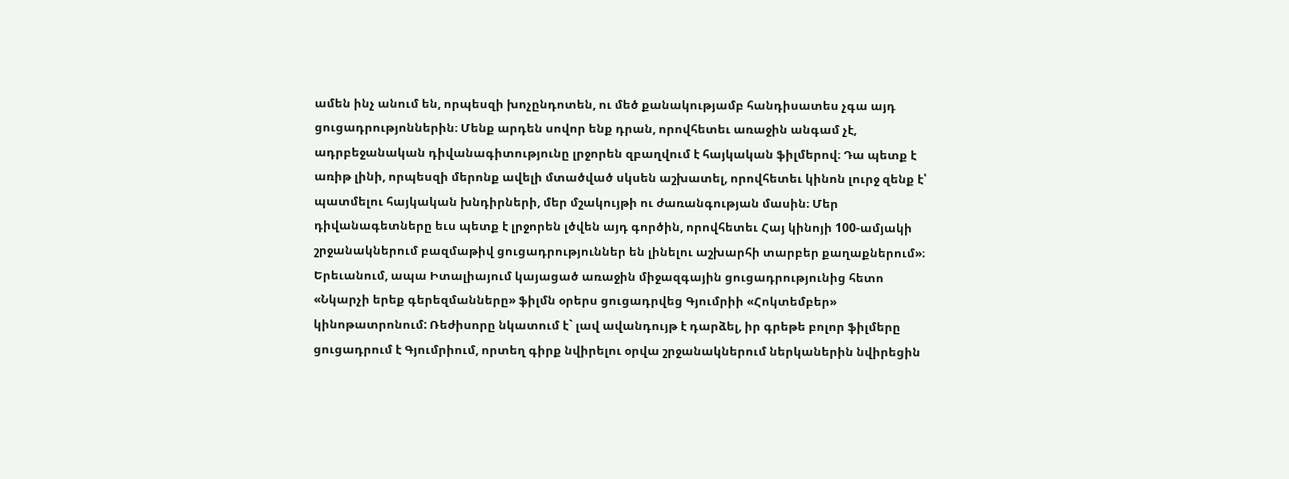ամեն ինչ անում են, որպեսզի խոչընդոտեն, ու մեծ քանակությամբ հանդիսատես չգա այդ ցուցադրությոններին։ Մենք արդեն սովոր ենք դրան, որովհետեւ առաջին անգամ չէ, ադրբեջանական դիվանագիտությունը լրջորեն զբաղվում է հայկական ֆիլմերով։ Դա պետք է առիթ լինի, որպեսզի մերոնք ավելի մտածված սկսեն աշխատել, որովհետեւ կինոն լուրջ զենք է՝ պատմելու հայկական խնդիրների, մեր մշակույթի ու ժառանգության մասին։ Մեր դիվանագետները եւս պետք է լրջորեն լծվեն այդ գործին, որովհետեւ Հայ կինոյի 100-ամյակի շրջանակներում բազմաթիվ ցուցադրություններ են լինելու աշխարհի տարբեր քաղաքներում»։
Երեւանում, ապա Իտալիայում կայացած առաջին միջազգային ցուցադրությունից հետո «Նկարչի երեք գերեզմանները» ֆիլմն օրերս ցուցադրվեց Գյումրիի «Հոկտեմբեր» կինոթատրոնում: Ռեժիսորը նկատում է` լավ ավանդույթ է դարձել, իր գրեթե բոլոր ֆիլմերը ցուցադրում է Գյումրիում, որտեղ գիրք նվիրելու օրվա շրջանակներում ներկաներին նվիրեցին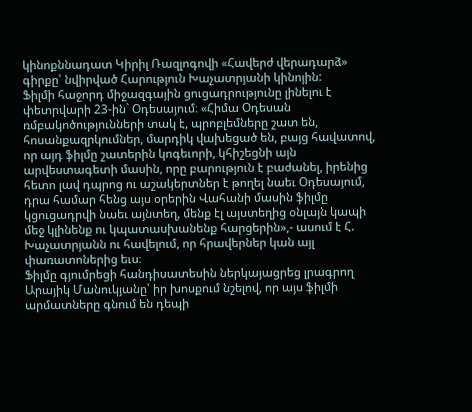կինոքննադատ Կիրիլ Ռազլոգովի «Հավերժ վերադարձ» գիրքը՝ նվիրված Հարություն Խաչատրյանի կինոյին:
Ֆիլմի հաջորդ միջազգային ցուցադրությունը լինելու է փետրվարի 23-ին` Օդեսայում։ «Հիմա Օդեսան ռմբակոծությունների տակ է, պրոբլեմները շատ են, հոսանքազրկումներ, մարդիկ վախեցած են, բայց հավատով, որ այդ ֆիլմը շատերին կոգեւորի, կհիշեցնի այն արվեստագետի մասին, որը բարություն է բաժանել, իրենից հետո լավ դպրոց ու աշակերտներ է թողել նաեւ Օդեսայում, դրա համար հենց այս օրերին Վահանի մասին ֆիլմը կցուցադրվի նաեւ այնտեղ, մենք էլ այստեղից օնլայն կապի մեջ կլինենք ու կպատասխանենք հարցերին»,- ասում է Հ. Խաչատրյանն ու հավելում, որ հրավերներ կան այլ փառատոներից եւս։
Ֆիլմը գյումրեցի հանդիսատեսին ներկայացրեց լրագրող Արայիկ Մանուկյանը՝ իր խոսքում նշելով, որ այս ֆիլմի արմատները գնում են դեպի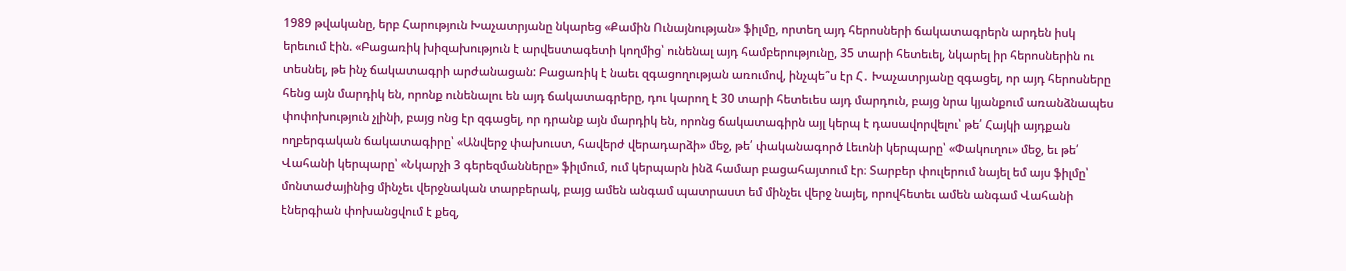1989 թվականը, երբ Հարություն Խաչատրյանը նկարեց «Քամին Ունայնության» ֆիլմը, որտեղ այդ հերոսների ճակատագրերն արդեն իսկ երեւում էին. «Բացառիկ խիզախություն է արվեստագետի կողմից՝ ունենալ այդ համբերությունը, 35 տարի հետեւել, նկարել իր հերոսներին ու տեսնել, թե ինչ ճակատագրի արժանացան: Բացառիկ է նաեւ զգացողության առումով, ինչպե՞ս էր Հ․ Խաչատրյանը զգացել, որ այդ հերոսները հենց այն մարդիկ են, որոնք ունենալու են այդ ճակատագրերը, դու կարող է 30 տարի հետեւես այդ մարդուն, բայց նրա կյանքում առանձնապես փոփոխություն չլինի, բայց ոնց էր զգացել, որ դրանք այն մարդիկ են, որոնց ճակատագիրն այլ կերպ է դասավորվելու՝ թե՛ Հայկի այդքան ողբերգական ճակատագիրը՝ «Անվերջ փախուստ, հավերժ վերադարձի» մեջ, թե՛ փականագործ Լեւոնի կերպարը՝ «Փակուղու» մեջ, եւ թե՛ Վահանի կերպարը՝ «Նկարչի 3 գերեզմանները» ֆիլմում, ում կերպարն ինձ համար բացահայտում էր։ Տարբեր փուլերում նայել եմ այս ֆիլմը՝ մոնտաժայինից մինչեւ վերջնական տարբերակ, բայց ամեն անգամ պատրաստ եմ մինչեւ վերջ նայել, որովհետեւ ամեն անգամ Վահանի էներգիան փոխանցվում է քեզ,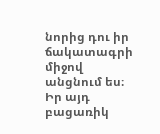նորից դու իր ճակատագրի միջով անցնում ես։
Իր այդ բացառիկ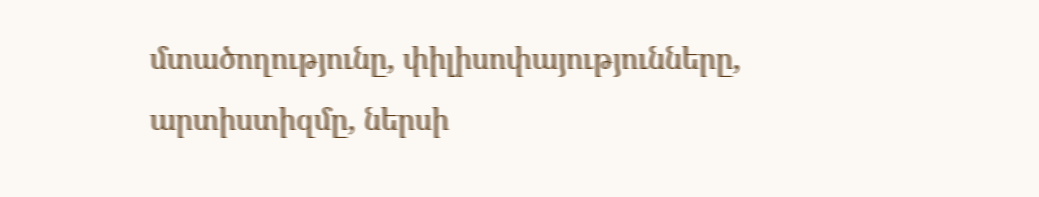մտածողությունը, փիլիսոփայությունները, արտիստիզմը, ներսի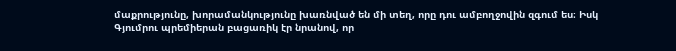մաքրությունը, խորամանկությունը խառնված են մի տեղ, որը դու ամբողջովին զգում ես։ Իսկ Գյումրու պրեմիերան բացառիկ էր նրանով, որ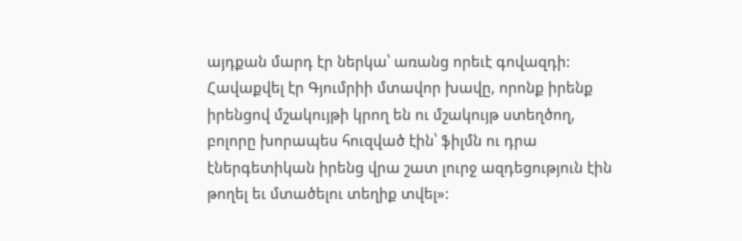այդքան մարդ էր ներկա՝ առանց որեւէ գովազդի: Հավաքվել էր Գյումրիի մտավոր խավը, որոնք իրենք իրենցով մշակույթի կրող են ու մշակույթ ստեղծող, բոլորը խորապես հուզված էին՝ ֆիլմն ու դրա էներգետիկան իրենց վրա շատ լուրջ ազդեցություն էին թողել եւ մտածելու տեղիք տվել»: